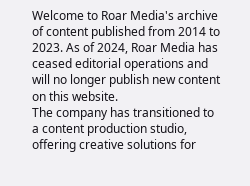Welcome to Roar Media's archive of content published from 2014 to 2023. As of 2024, Roar Media has ceased editorial operations and will no longer publish new content on this website.
The company has transitioned to a content production studio, offering creative solutions for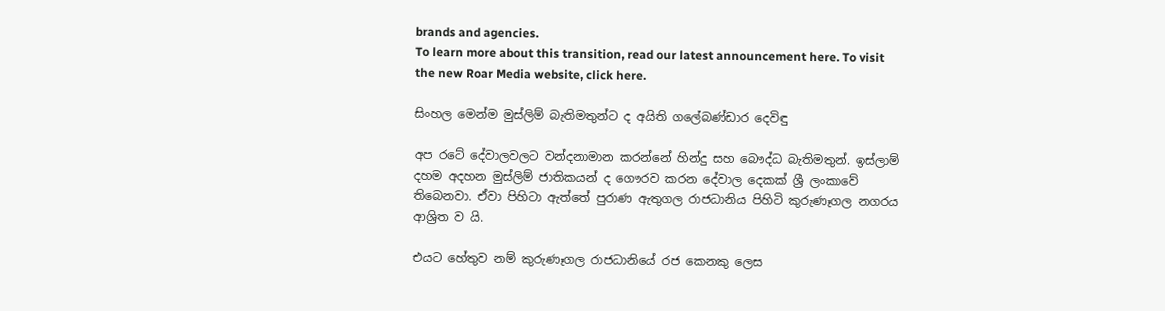brands and agencies.
To learn more about this transition, read our latest announcement here. To visit the new Roar Media website, click here.

සිංහල මෙන්ම මුස්ලිම් බැතිමතුන්ට ද අයිති ගලේබණ්ඩාර දෙවිඳු

අප රටේ දේවාලවලට වන්දනාමාන කරන්නේ හින්දු සහ බෞද්ධ බැතිමතුන්. ඉස්ලාම් දහම අදහන මුස්ලිම් ජාතිකයන් ද ගෞරව කරන දේවාල දෙකක් ශ්‍රී ලංකාවේ තිබෙනවා. ඒවා පිහිටා ඇත්තේ පුරාණ ඇතුගල රාජධානිය පිහිටි කුරුණෑගල නගරය ආශ්‍රිත ව යි.

එයට හේතුව නම් කුරුණෑගල රාජධානියේ රජ කෙනකු ලෙස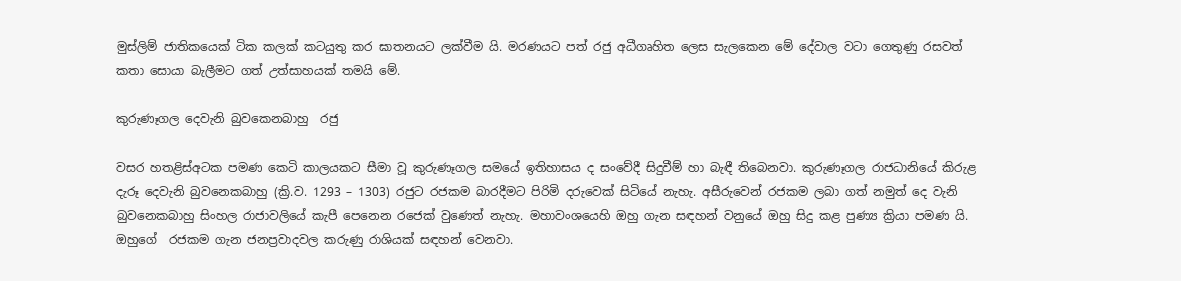මුස්ලිම් ජාතිකයෙක් ටික කලක් කටයුතු කර ඝාතනයට ලක්වීම යි. මරණයට පත් රජු අධීගෘහිත ලෙස සැලකෙන මේ දේවාල වටා ගෙතුණු රසවත් කතා සොයා බැලීමට ගත් උත්සාහයක් තමයි මේ.

කුරුණෑගල දෙවැනි බුවකෙනබාහු  රජු

වසර හතළිස්අටක පමණ කෙටි කාලයකට සීමා වූ කුරුණෑගල සමයේ ඉතිහාසය ද සංවේදී සිදුවීම් හා බැඳී තිබෙනවා. කුරුණෑගල රාජධානියේ කිරුළ දැරූ දෙවැනි බුවනෙකබාහු (ක්‍රි.ව. 1293 – 1303) රජුට රජකම බාරදීමට පිරිමි දරුවෙක් සිටියේ නැහැ. අසීරුවෙන් රජකම ලබා ගත් නමුත් දෙ වැනි බුවනෙකබාහු සිංහල රාජාවලියේ කැපී පෙනෙන රජෙක් වුණෙත් නැහැ. මහාවංශයෙහි ඔහු ගැන සඳහන් වනුයේ ඔහු සිදු කළ පුණ්‍ය ක්‍රියා පමණ යි. ඔහුගේ  රජකම ගැන ජනප්‍රවාදවල කරුණු රාශියක් සඳහන් වෙනවා.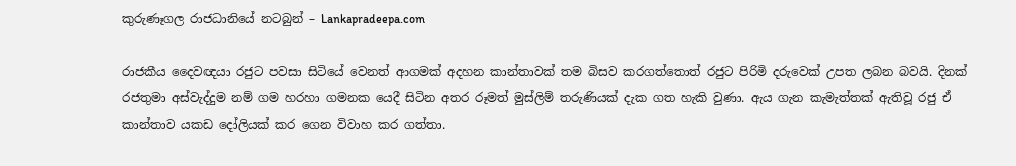කුරුණෑගල රාජධානියේ නටබුන් – Lankapradeepa.com

රාජකීය දෛවඥයා රජුට පවසා සිටියේ වෙනත් ආගමක් අදහන කාන්තාවක් තම බිසව කරගත්තොත් රජුට පිරිමි දරුවෙක් උපත ලබන බවයි. දිනක් රජතුමා අස්වැද්දුම නම් ගම හරහා ගමනක යෙදී සිටින අතර රූමත් මුස්ලිම් තරුණියක් දැක ගත හැකි වුණා. ඇය ගැන කැමැත්තක් ඇතිවූ රජු ඒ කාන්තාව යකඩ දෝලියක් කර ගෙන විවාහ කර ගත්තා.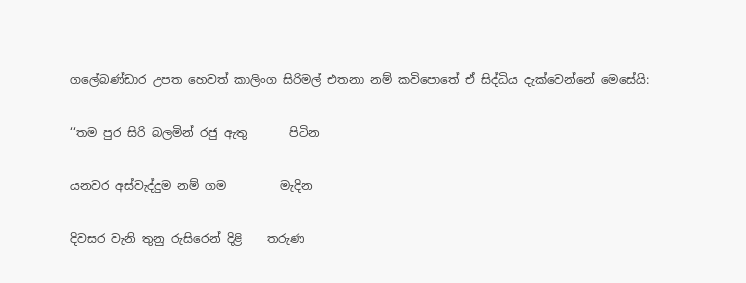ගලේබණ්ඩාර උපත හෙවත් කාලිංග සිරිමල් එතනා නම් කවිපොතේ ඒ සිද්ධිය දැක්වෙන්නේ මෙසේයි:

‘‘තම පුර සිරි බලමින් රජු ඇතු       පිටින

යනවර අස්වැද්දුම නම් ගම         මැදින

දිවසර වැනි තුනු රුසිරෙන් දිළි    තරුණ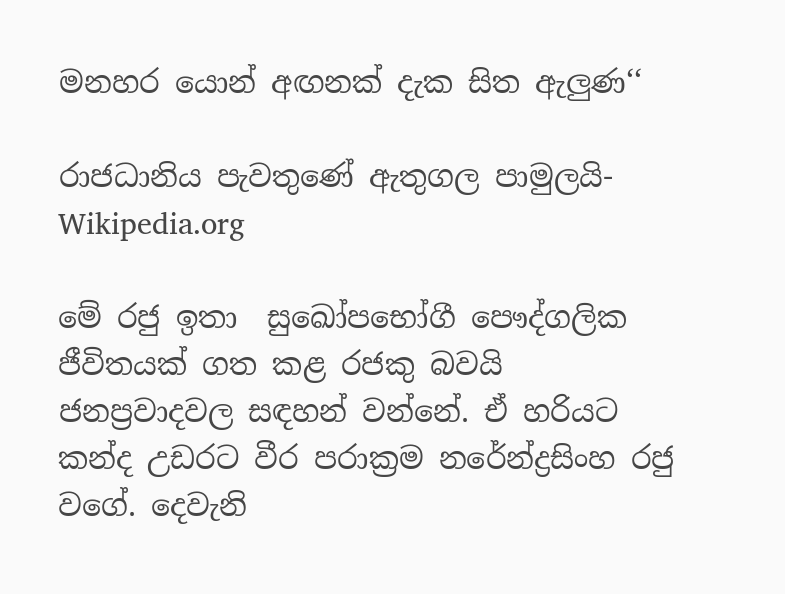මනහර යොන් අඟනක් දැක සිත ඇලුණ‘‘

රාජධානිය පැවතුණේ ඇතුගල පාමුලයි- Wikipedia.org

මේ රජු ඉතා  සුඛෝපභෝගී පෞද්ගලික ජීවිතයක් ගත කළ රජකු බවයි ජනප්‍රවාදවල සඳහන් වන්නේ. ඒ හරියට කන්ද උඩරට වීර පරාක්‍රම නරේන්ද්‍රසිංහ රජු වගේ. දෙවැනි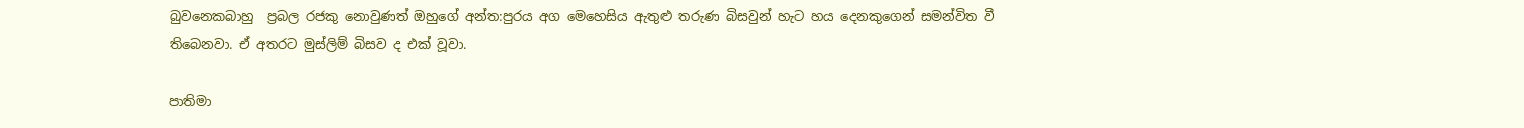බුවනෙකබාහු  ප්‍රබල රජකු නොවුණත් ඔහුගේ අන්ත:පුරය අග මෙහෙසිය ඇතුළු තරුණ බිසවුන් හැට හය දෙනකුගෙන් සමන්විත වී තිබෙනවා. ඒ අතරට මුස්ලිම් බිසව ද එක් වූවා.

පාතිමා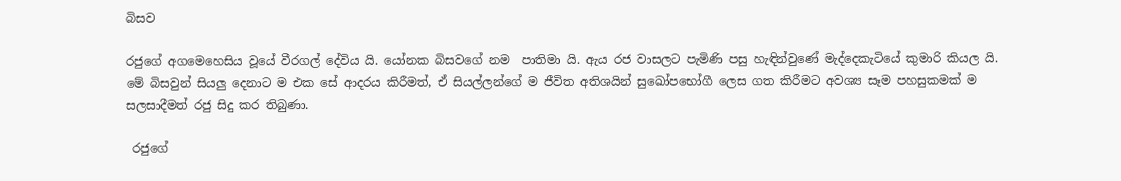බිසව

රජුගේ අගමෙහෙසිය වූයේ වීරගල් දේවිය යි. යෝනක බිසවගේ නම  පාතිමා යි. ඇය රජ වාසලට පැමිණි පසු හැඳින්වුණේ මැද්දෙකැටියේ කුමාරි කියල යි.  මේ බිසවුන් සියලු දෙනාට ම එක සේ ආදරය කිරීමත්, ඒ සියල්ලන්ගේ ම ජීවිත අතිශයින් සුඛෝපභෝගී ලෙස ගත කිරීමට අවශ්‍ය සෑම පහසුකමක් ම  සලසාදීමත් රජු සිදු කර තිබුණා.

 රජුගේ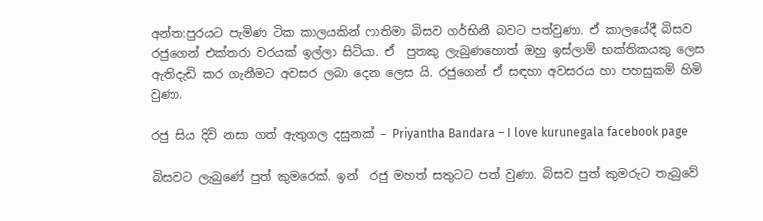අන්ත:පුරයට පැමිණ ටික කාලයකින් ෆාතිමා බිසව ගර්භිනී බවට පත්වුණා. ඒ කාලයේදී බිසව රජුගෙන් එක්තරා වරයක් ඉල්ලා සිටියා. ඒ  පුතකු ලැබුණහොත් ඔහු ඉස්ලාම් භක්තිකයකු ලෙස ඇතිදැඩි කර ගැනීමට අවසර ලබා දෙන ලෙස යි. රජුගෙන් ඒ සඳහා අවසරය හා පහසුකම් හිමි වුණා.

රජු සිය දිවි නසා ගත් ඇතුගල දසුනක් – Priyantha Bandara – I love kurunegala facebook page

බිසවට ලැබුණේ පුත් කුමරෙක්. ඉන්  රජු මහත් සතුටට පත් වුණා. බිසව පුත් කුමරුට තැබුවේ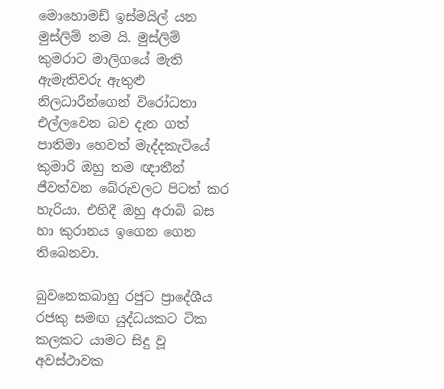මොහොමඩ් ඉස්මයිල් යන මුස්ලිම් නම යි. මුස්ලිම් කුමරාට මාලිගයේ මැති ඇමැතිවරු ඇතුළු නිලධාරීන්ගෙන් විරෝධතා එල්ලවෙන බව දැන ගත් පාතිමා හෙවත් මැද්දකැටියේ කුමාරි ඔහු තම ඥාතීන් ජීවත්වන බේරුවලට පිටත් කර හැරියා. එහිදී ඔහු අරාබි බස හා කුරානය ඉගෙන ගෙන තිබෙනවා.

බුවනෙකබාහු රජුට ප්‍රාදේශීය රජකු සමඟ යුද්ධයකට ටික කලකට යාමට සිදු වූ අවස්ථාවක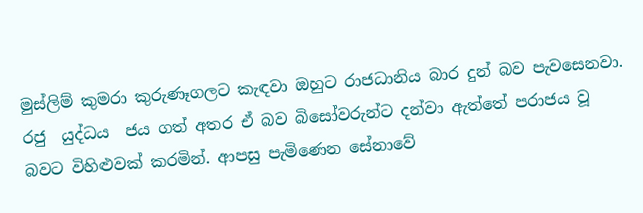මුස්ලිම් කුමරා කුරුණෑගලට කැඳවා ඔහුට රාජධානිය බාර දුන් බව පැවසෙනවා. රජු  යුද්ධය  ජය ගත් අතර ඒ බව බිසෝවරුන්ට දන්වා ඇත්තේ පරාජය වූ බවට විහිළුවක් කරමින්. ආපසු පැමිණෙන සේනාවේ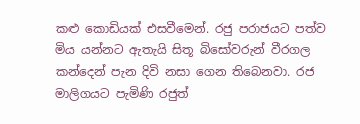කළු කොඩියක් එසවීමෙන්. රජු පරාජයට පත්ව මිය යන්නට ඇතැයි සිතූ බිසෝවරුන් වීරගල කන්දෙන් පැන දිවි නසා ගෙන තිබෙනවා. රජ මාලිගයට පැමිණි රජුත්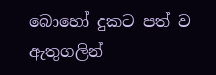බොහෝ දුකට පත් ව ඇතුගලින්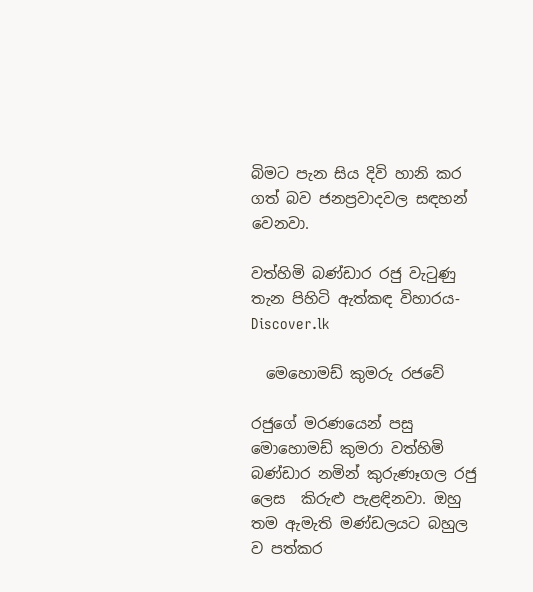බිමට පැන සිය දිවි හානි කර ගත් බව ජනප්‍රවාදවල සඳහන් වෙනවා.

වත්හිමි බණ්ඩාර රජු වැටුණු තැන පිහිටි ඇත්කඳ විහාරය- Discover.lk

  මෙහොමඩ් කුමරු රජවේ

රජුගේ මරණයෙන් පසු මොහොමඩ් කුමරා වත්හිමි බණ්ඩාර නමින් කුරුණෑගල රජු ලෙස  කිරුළු පැළඳිනවා. ඔහු තම ඇමැති මණ්ඩලයට බහුල ව පත්කර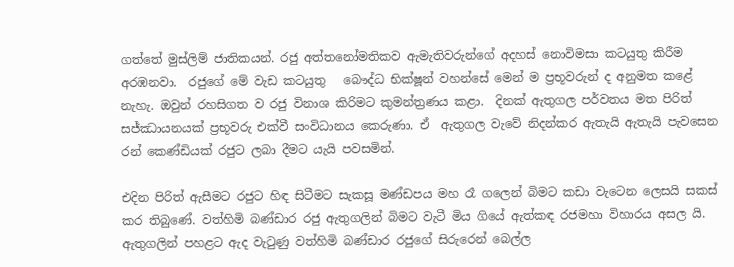ගත්තේ මුස්ලිම් ජාතිකයන්. රජු අත්තනෝමතිකව ඇමැතිවරුන්ගේ අදහස් නොවිමසා කටයුතු කිරීම අරඹනවා.  රජුගේ මේ වැඩ කටයුතු   බෞද්ධ භික්ෂූන් වහන්සේ මෙන් ම ප්‍රභූවරුන් ද අනුමත කළේ නැහැ. ඔවුන් රහසිගත ව රජු විනාශ කිරිමට කුමන්ත්‍රණය කළා.  දිනක් ඇතුගල පර්වතය මත පිරිත් සජ්ඣායනයක් ප්‍රභූවරු එක්වී සංවිධානය කෙරුණා. ඒ  ඇතුගල වැවේ නිදන්කර ඇතැයි ඇතැයි පැවසෙන රන් කෙණ්ඩියක් රජුට ලබා දීමට යැයි පවසමින්.

එදින පිරිත් ඇසීමට රජුට හිඳ සිටීමට සැකසූ මණ්ඩපය මහ රෑ ගලෙන් බිමට කඩා වැටෙන ලෙසයි සකස් කර තිබුණේ. වත්හිමි බණ්ඩාර රජු ඇතුගලින් බිමට වැටී මිය ගියේ ඇත්කඳ රජමහා විහාරය අසල යි. ඇතුගලින් පහළට ඇද වැටුණු වත්හිමි බණ්ඩාර රජුගේ සිරුරෙන් බෙල්ල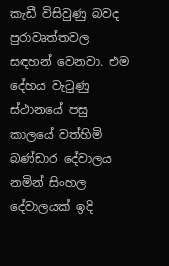කැඩී විසිවුණු බවද පුරාවෘත්තවල සඳහන් වෙනවා. එම දේහය වැටුණු ස්ථානයේ පසු කාලයේ වත්හිමි බණ්ඩාර දේවාලය නමින් සිංහල දේවාලයක් ඉදි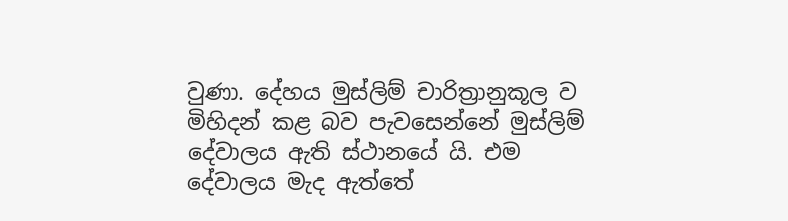වුණා. දේහය මුස්ලිම් චාරිත්‍රානුකූල ව මිහිදන් කළ බව පැවසෙන්නේ මුස්ලිම් දේවාලය ඇති ස්ථානයේ යි. එම දේවාලය මැද ඇත්තේ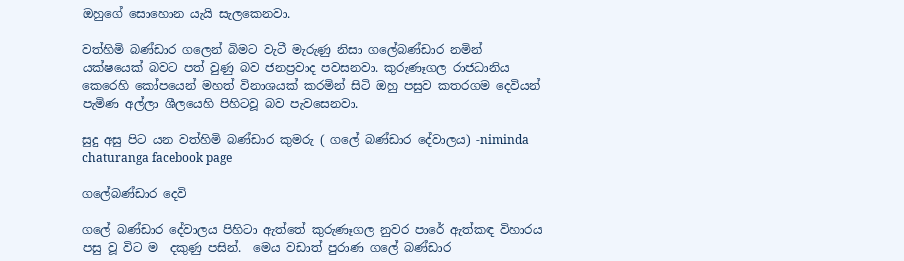ඔහුගේ සොහොන යැයි සැලකෙනවා.

වත්හිමි බණ්ඩාර ගලෙන් බිමට වැටී මැරුණු නිසා ගලේබණ්ඩාර නමින් යක්ෂයෙක් බවට පත් වුණු බව ජනප්‍රවාද පවසනවා. කුරුණෑගල රාජධානිය කෙරෙහි කෝපයෙන් මහත් විනාශයක් කරමින් සිටි ඔහු පසුව කතරගම දෙවියන් පැමිණ අල්ලා ශීලයෙහි පිහිටවූ බව පැවසෙනවා.

සුදු අසු පිට යන වත්හිමි බණ්ඩාර කුමරු ( ගලේ බණ්ඩාර දේවාලය) -niminda chaturanga facebook page

ගලේබණ්ඩාර දෙවි

ගලේ බණ්ඩාර දේවාලය පිහිටා ඇත්තේ කුරුණෑගල නුවර පාරේ ඇත්කඳ විහාරය පසු වූ විට ම  දකුණු පසින්.  මෙය වඩාත් පුරාණ ගලේ බණ්ඩාර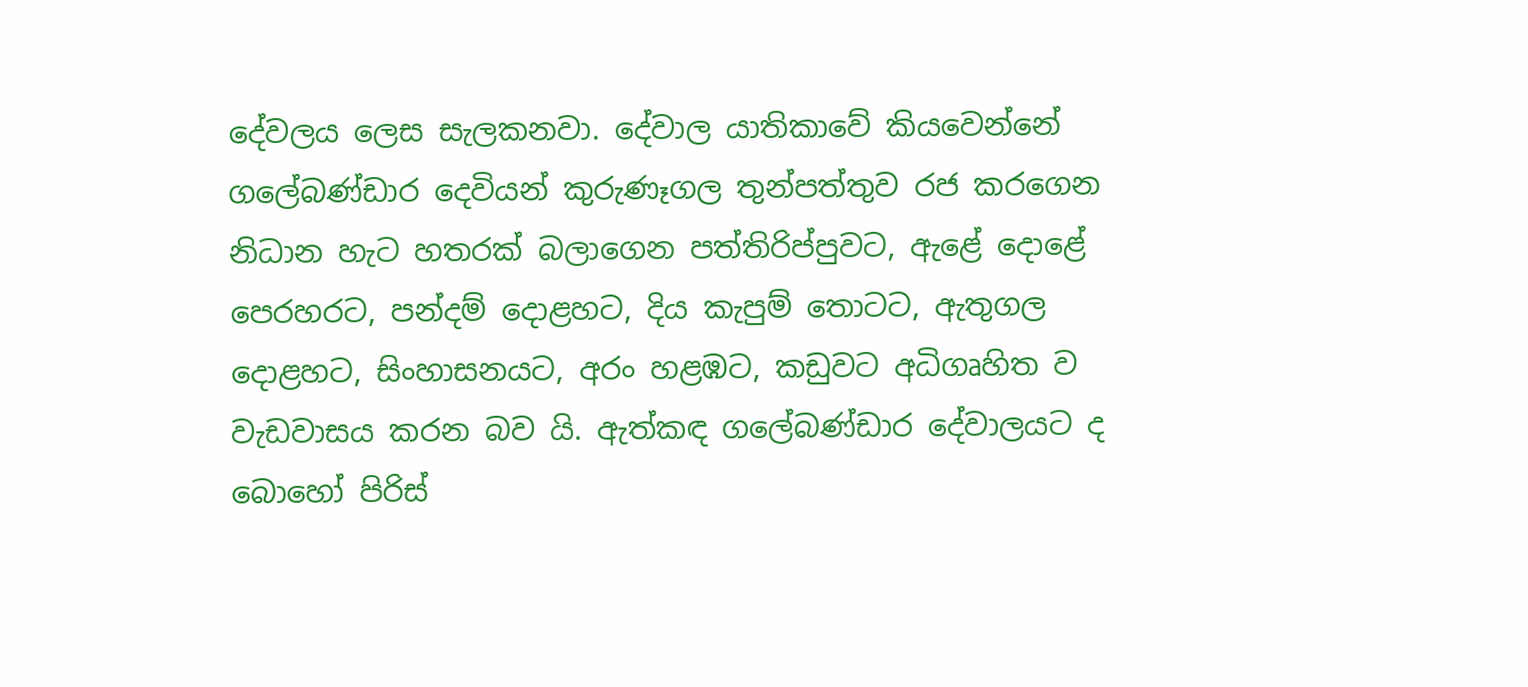දේවලය ලෙස සැලකනවා. දේවාල යාතිකාවේ කියවෙන්නේ ගලේබණ්ඩාර දෙවියන් කුරුණෑගල තුන්පත්තුව රජ කරගෙන නිධාන හැට හතරක් බලාගෙන පත්තිරිප්පුවට, ඇළේ දොළේ පෙරහරට, පන්දම් දොළහට, දිය කැපුම් තොටට, ඇතුගල දොළහට, සිංහාසනයට, අරං හළඹට, කඩුවට අධිගෘහිත ව වැඩවාසය කරන බව යි. ඇත්කඳ ගලේබණ්ඩාර දේවාලයට ද බොහෝ පිරිස්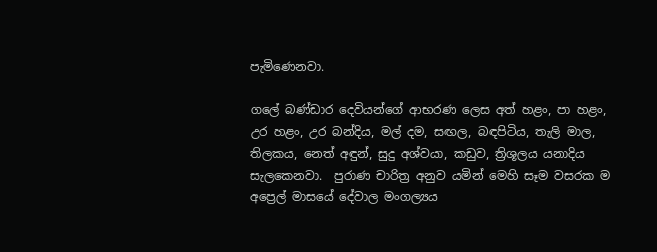පැමිණෙනවා.

ගලේ බණ්ඩාර දෙවියන්ගේ ආභරණ ලෙස අත් හළං, පා හළං, උර හළං, උර බන්දිය, මල් දම, සඟල, බඳපිටිය, තැලි මාල, තිලකය, නෙත් අඳුන්, සුදු අශ්වයා, කඩුව, ත්‍රිශූලය යනාදිය සැලකෙනවා.  පුරාණ චාරිත්‍ර අනුව යමින් මෙහි සෑම වසරක ම අප්‍රෙල් මාසයේ දේවාල මංගල්‍යය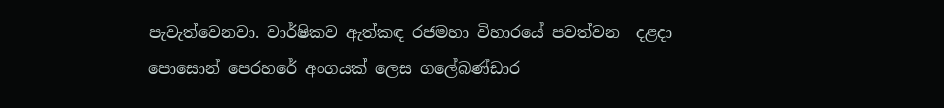පැවැත්වෙනවා. වාර්ෂිකව ඇත්කඳ රජමහා විහාරයේ පවත්වන  දළදා පොසොන් පෙරහරේ අංගයක් ලෙස ගලේබණ්ඩාර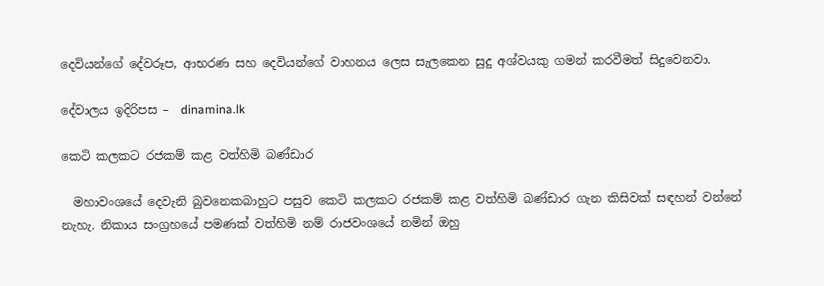දෙවියන්ගේ දේවරූප, ආභරණ සහ දෙවියන්ගේ වාහනය ලෙස සැලකෙන සුදු අශ්වයකු ගමන් කරවීමත් සිදුවෙනවා.

දේවාලය ඉදිරිපස –  dinamina.lk

කෙටි කලකට රජකම් කළ වත්හිමි බණ්ඩාර

  මහාවංශයේ දෙවැනි බුවනෙකබාහුට පසුව කෙටි කලකට රජකම් කළ වත්හිමි බණ්ඩාර ගැන කිසිවක් සඳහන් වන්නේ නැහැ. නිකාය සංග්‍රහයේ පමණක් වත්හිමි නම් රාජවංශයේ නමින් ඔහු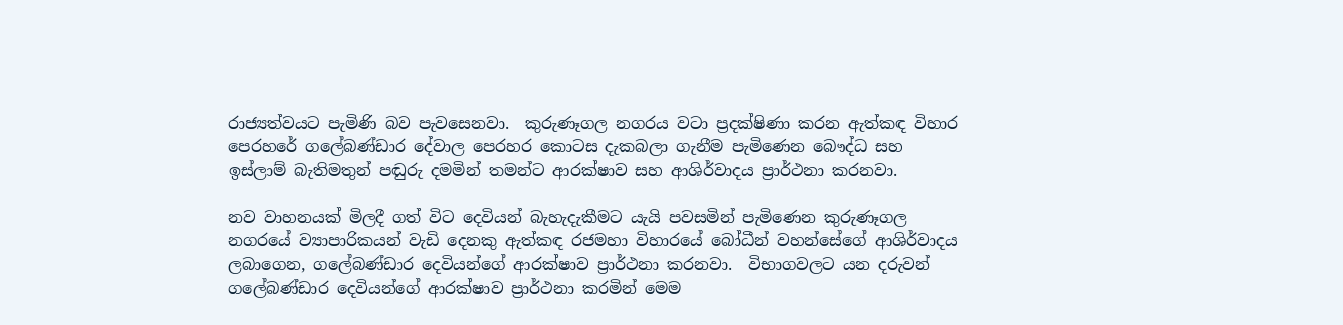රාජ්‍යත්වයට පැමිණි බව පැවසෙනවා.  කුරුණෑගල නගරය වටා ප්‍රදක්ෂිණා කරන ඇත්කඳ විහාර පෙරහරේ ගලේබණ්ඩාර දේවාල පෙරහර කොටස දැකබලා ගැනීම පැමිණෙන බෞද්ධ සහ ඉස්ලාම් බැතිමතුන් පඬුරු දමමින් තමන්ට ආරක්ෂාව සහ ආශිර්වාදය ප්‍රාර්ථනා කරනවා.

නව වාහනයක් මිලදී ගත් විට දෙවියන් බැහැදැකීමට යැයි පවසමින් පැමිණෙන කුරුණෑගල නගරයේ ව්‍යාපාරිකයන් වැඩි දෙනකු ඇත්කඳ රජමහා විහාරයේ බෝධීන් වහන්සේගේ ආශිර්වාදය ලබාගෙන, ගලේබණ්ඩාර දෙවියන්ගේ ආරක්ෂාව ප්‍රාර්ථනා කරනවා.  විභාගවලට යන දරුවන් ගලේබණ්ඩාර දෙවියන්ගේ ආරක්ෂාව ප්‍රාර්ථනා කරමින් මෙම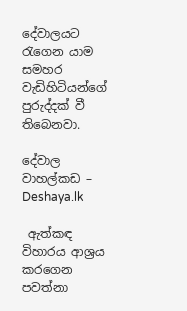දේවාලයට  රැගෙන යාම  සමහර වැඩිහිටියන්ගේ  පුරුද්දක් වී තිබෙනවා.

දේවාල වාහල්කඩ – Deshaya.lk

 ඇත්කඳ විහාරය ආශ්‍රය කරගෙන පවත්නා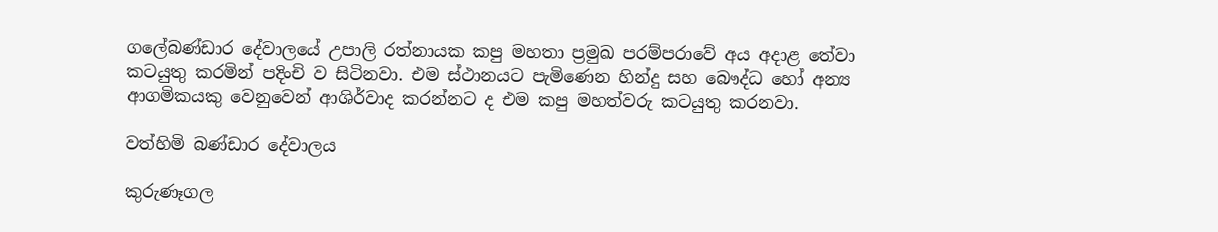ගලේබණ්ඩාර දේවාලයේ උපාලි රත්නායක කපු මහතා ප්‍රමුඛ පරම්පරාවේ අය අදාළ තේවා කටයුතු කරමින් පදිංචි ව සිටිනවා. එම ස්ථානයට පැමිණෙන හින්දු සහ බෞද්ධ හෝ අන්‍ය ආගමිකයකු වෙනුවෙන් ආශිර්වාද කරන්නට ද එම කපු මහත්වරු කටයුතු කරනවා.

වත්හිමි බණ්ඩාර දේවාලය

කුරුණෑගල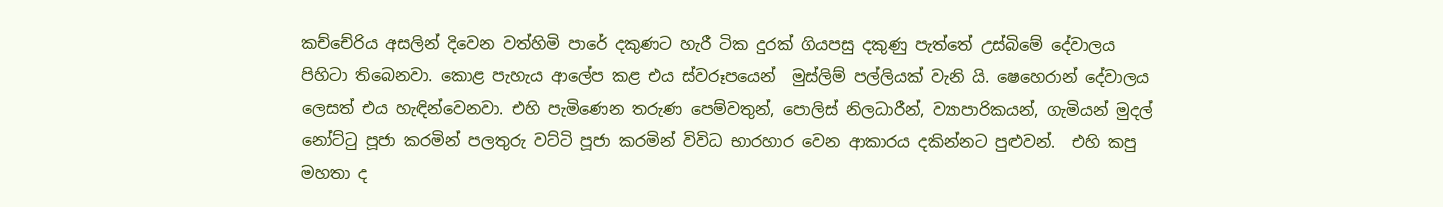කච්චේරිය අසලින් දිවෙන වත්හිමි පාරේ දකුණට හැරී ටික දුරක් ගියපසු දකුණු පැත්තේ උස්බිමේ දේවාලය පිහිටා තිබෙනවා. කොළ පැහැය ආලේප කළ එය ස්වරූපයෙන්  මුස්ලිම් පල්ලියක් වැනි යි. ෂෙහෙරාන් දේවාලය  ලෙසත් එය හැඳින්වෙනවා. එහි පැමිණෙන තරුණ පෙම්වතුන්, පොලිස් නිලධාරීන්, ව්‍යාපාරිකයන්, ගැමියන් මුදල් නෝට්ටු පූජා කරමින් පලතුරු වට්ටි පූජා කරමින් විවිධ භාරහාර වෙන ආකාරය දකින්නට පුළුවන්.  එහි කපු මහතා ද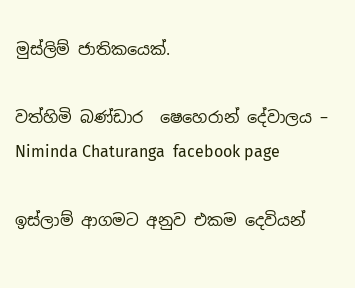මුස්ලිම් ජාතිකයෙක්.

වත්හිමි බණ්ඩාර  ෂෙහෙරාන් දේවාලය – Niminda Chaturanga  facebook page

ඉස්ලාම් ආගමට අනුව එකම දෙවියන්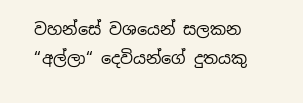වහන්සේ වශයෙන් සලකන “අල්ලා“ දෙවියන්ගේ දුතයකු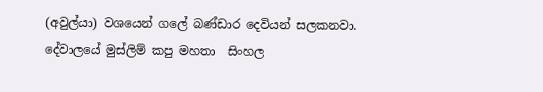(අවුල්යා) වශයෙන් ගලේ බණ්ඩාර දෙවියන් සලකනවා. දේවාලයේ මුස්ලිම් කපු මහතා  සිංහල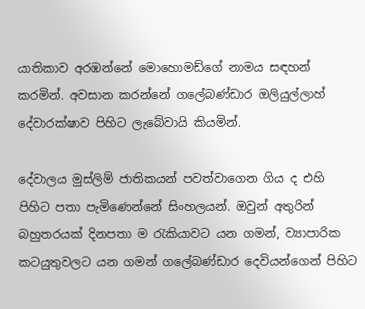යාතිකාව අරඹන්නේ මොහොමඩ්ගේ නාමය සඳහන් කරමින්. අවසාන කරන්නේ ගලේබණ්ඩාර ඔලියුල්ලාහ් දේවාරක්ෂාව පිහිට ලැබේවායි කියමින්.

දේවාලය මුස්ලිම් ජාතිකයන් පවත්වාගෙන ගිය ද එහි පිහිට පතා පැමිණෙන්නේ සිංහලයන්. ඔවුන් අතුරින් බහුතරයක් දිනපතා ම රැකියාවට යන ගමන්, ව්‍යාපාරික කටයුතුවලට යන ගමන් ගලේබණ්ඩාර දෙවියන්ගෙන් පිහිට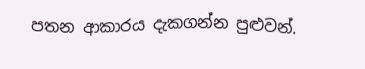පතන ආකාරය දැකගන්න පුළුවන්.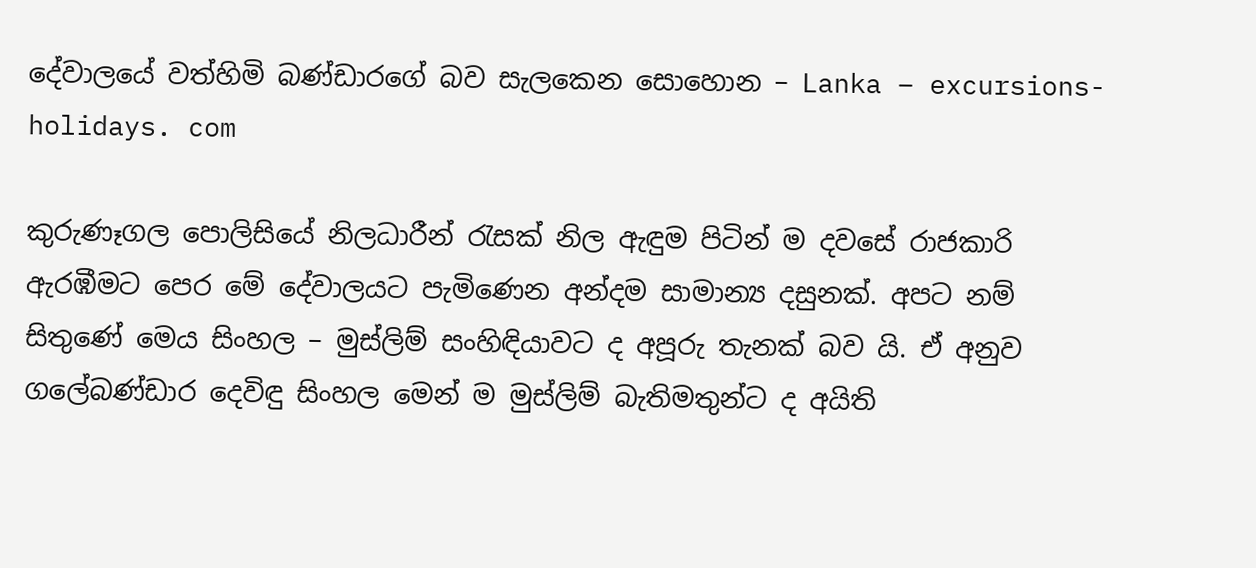දේවාලයේ වත්හිමි බණ්ඩාරගේ බව සැලකෙන සොහොන – Lanka – excursions- holidays. com

කුරුණෑගල පොලිසියේ නිලධාරීන් රැසක් නිල ඇඳුම පිටින් ම දවසේ රාජකාරි ඇරඹීමට පෙර මේ දේවාලයට පැමිණෙන අන්දම සාමාන්‍ය දසුනක්. අපට නම් සිතුණේ මෙය සිංහල – මුස්ලිම් සංහිඳියාවට ද අපූරු තැනක් බව යි. ඒ අනුව ගලේබණ්ඩාර දෙවිඳු සිංහල මෙන් ම මුස්ලිම් බැතිමතුන්ට ද අයිති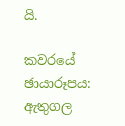යි.

කවරයේ ඡායාරූපය: ඇතුගල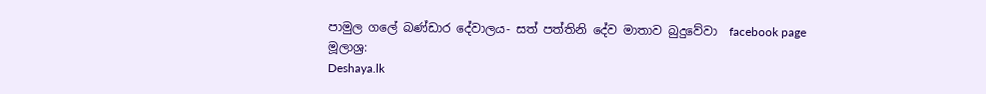පාමුල ගලේ බණ්ඩාර දේවාලය- සත් පත්තිනි දේව මාතාව බුදුවේවා  facebook page
මූලාශ්‍ර:
Deshaya.lk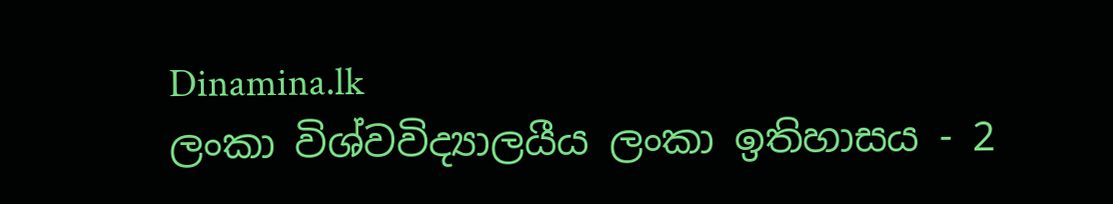Dinamina.lk
ලංකා විශ්වවිද්‍යාලයීය ලංකා ඉතිහාසය - 2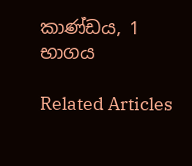කාණ්ඩය, 1 භාගය

Related Articles